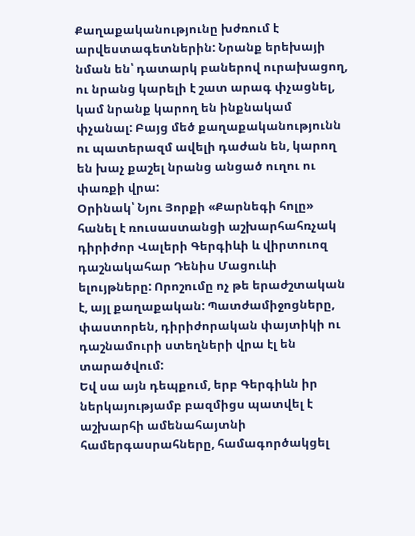Քաղաքականությունը խժռում է արվեստագետներին: Նրանք երեխայի նման են՝ դատարկ բաներով ուրախացող, ու նրանց կարելի է շատ արագ փչացնել, կամ նրանք կարող են ինքնակամ փչանալ: Բայց մեծ քաղաքականությունն ու պատերազմ ավելի դաժան են, կարող են խաչ քաշել նրանց անցած ուղու ու փառքի վրա:
Օրինակ՝ Նյու Յորքի «Քարնեգի հոլը» հանել է ռուսաստանցի աշխարհահռչակ դիրիժոր Վալերի Գերգիևի և վիրտուոզ դաշնակահար Դենիս Մացուևի ելույթները: Որոշումը ոչ թե երաժշտական է, այլ քաղաքական: Պատժամիջոցները, փաստորեն, դիրիժորական փայտիկի ու դաշնամուրի ստեղների վրա էլ են տարածվում:
Եվ սա այն դեպքում, երբ Գերգիևն իր ներկայությամբ բազմիցս պատվել է աշխարհի ամենահայտնի համերգասրահները, համագործակցել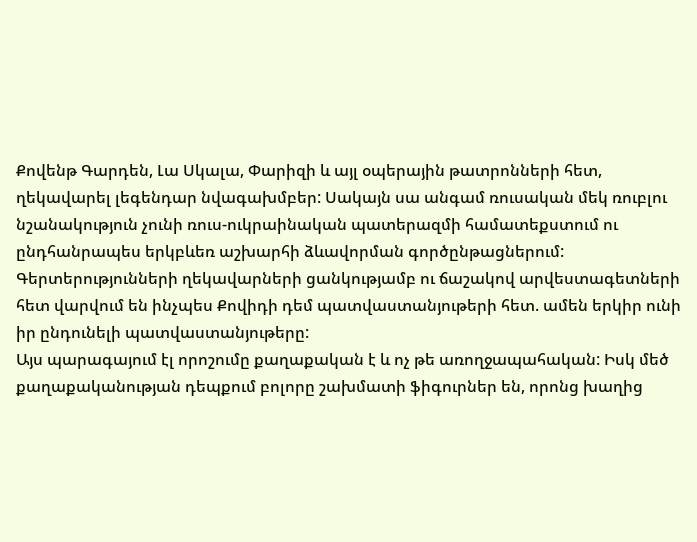Քովենթ Գարդեն, Լա Սկալա, Փարիզի և այլ օպերային թատրոնների հետ, ղեկավարել լեգենդար նվագախմբեր: Սակայն սա անգամ ռուսական մեկ ռուբլու նշանակություն չունի ռուս-ուկրաինական պատերազմի համատեքստում ու ընդհանրապես երկբևեռ աշխարհի ձևավորման գործընթացներում: Գերտերությունների ղեկավարների ցանկությամբ ու ճաշակով արվեստագետների հետ վարվում են ինչպես Քովիդի դեմ պատվաստանյութերի հետ. ամեն երկիր ունի իր ընդունելի պատվաստանյութերը:
Այս պարագայում էլ որոշումը քաղաքական է և ոչ թե առողջապահական: Իսկ մեծ քաղաքականության դեպքում բոլորը շախմատի ֆիգուրներ են, որոնց խաղից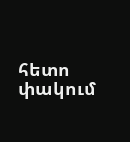հետո փակում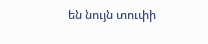են նույն տուփի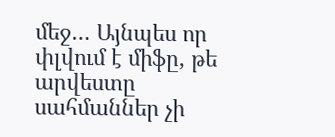մեջ… Այնպես որ փլվում է միֆը, թե արվեստը սահմաններ չի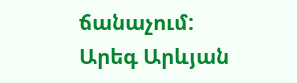ճանաչում:
Արեգ Արևյան